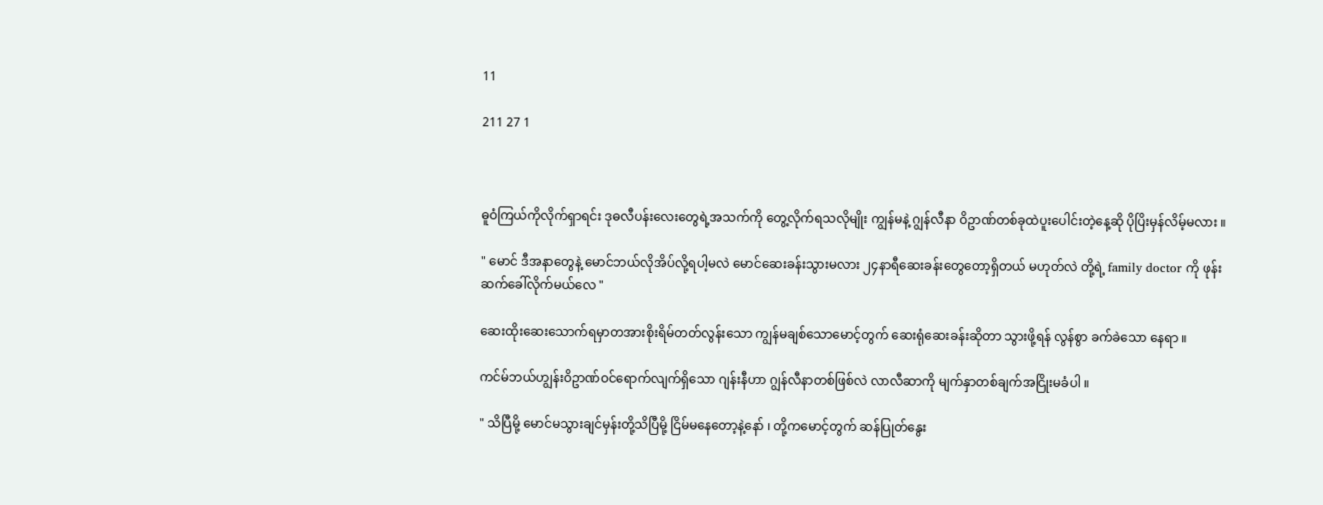11

211 27 1



ဓူဝံကြယ်ကိုလိုက်ရှာရင်း ဒုဓလီပန်းလေးတွေရဲ့အသက်ကို တွေ့လိုက်ရသလိုမျိုး ကျွန်မနဲ့ ဂျွန်လီနာ ဝိဥာဏ်တစ်ခုထဲပူးပေါင်းတဲ့နေ့ဆို ပိုပြိးမှန်လိမ့်မလား ။

" မောင် ဒီအနာတွေနဲ့ မောင်ဘယ်လိုအိပ်လို့ရပါ့မလဲ မောင်ဆေးခန်းသွားမလား ၂၄နာရီဆေးခန်းတွေတော့ရှိတယ် မဟုတ်လဲ တို့ရဲ့ family doctor ကို ဖုန်းဆက်ခေါ်လိုက်မယ်လေ "

ဆေးထိုးဆေးသောက်ရမှာတအားစိုးရိမ်တတ်လွန်းသော ကျွန်မချစ်သောမောင့်တွက် ဆေးရုံဆေးခန်းဆိုတာ သွားဖို့ရန် လွန်စွာ ခက်ခဲသော နေရာ ။

ကင်မ်ဘယ်ဟျွန်းဝိဥာဏ်ဝင်ရောက်လျက်ရှိသော ဂျန်းနီဟာ ဂျွန်လီနာတစ်ဖြစ်လဲ လာလီဆာကို မျက်နှာတစ်ချက်အငြိုးမခံပါ ။

" သိပြီမို့ မောင်မသွားချင်မှန်းတို့သိပြီမို့ ငြိမ်မနေတော့နဲ့နော် ၊ တို့ကမောင့်တွက် ဆန်ပြုတ်နွေး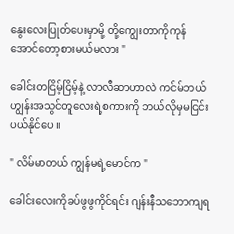နွေးလေးပြုတ်ပေးမှာမို့ တို့ကျွေးတာကိုကုန်အောင်တော့စားမယ်မလား "

ခေါင်းတငြိမ့်ငြိမ့်နဲ့ လာလီဆာဟာလဲ ကင်မ်ဘယ်ဟျွန်းအသွင်တူလေးရဲ့စကားကို ဘယ်လိုမှမငြင်းပယ်နိုင်ပေ ။

" လိမ်မာတယ် ကျွန်မရဲ့မောင်က "

ခေါင်းလေးကိုခပ်ဖွဖွကိုင်ရင်း ဂျန်းနီသဘောကျရ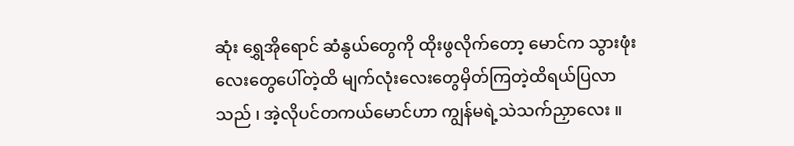ဆုံး ရွှေအိုရောင် ဆံနွယ်တွေကို ထိုးဖွလိုက်တော့ မောင်က သွားဖုံးလေးတွေပေါ်တဲ့ထိ မျက်လုံးလေးတွေမှိတ်ကြတဲ့ထိရယ်ပြလာသည် ၊ အဲ့လိုပင်တကယ်မောင်ဟာ ကျွန်မရဲ့သဲသက်ညှာလေး ။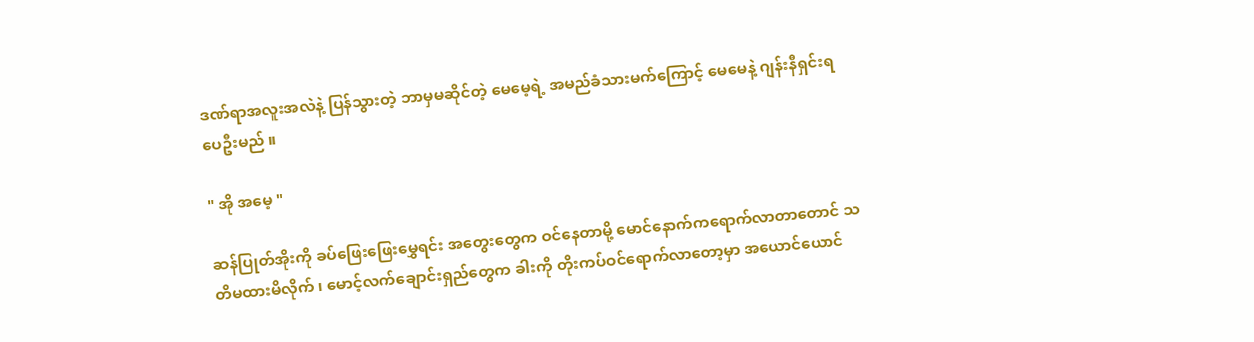ဒဏ်ရာအလူးအလဲနဲ့ ပြန်သွားတဲ့ ဘာမှမဆိုင်တဲ့ မေမေ့ရဲ့ အမည်ခံသားမက်ကြောင့် မေမေနဲ့ ဂျန်းနီရှင်းရပေဦးမည် ။

" အို အမေ့ "

ဆန်ပြုတ်အိုးကို ခပ်ဖြေးဖြေးမွှေရင်း အတွေးတွေက ဝင်နေတာမို့ မောင်နောက်ကရောက်လာတာတောင် သတိမထားမိလိုက် ၊ မောင့်လက်ချောင်းရှည်တွေက ခါးကို တိုးကပ်ဝင်ရောက်လာတော့မှာ အယောင်ယောင်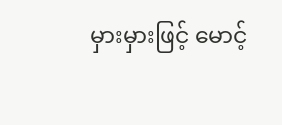မှားမှားဖြင့် မောင့်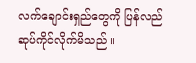လက်ချောင်းရှည်တွေကို ပြန်လည်ဆုပ်ကိုင်လိုက်မိသည် ။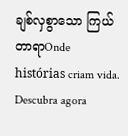ချစ်လှစွာသော ကြယ်တာရာOnde histórias criam vida. Descubra agora